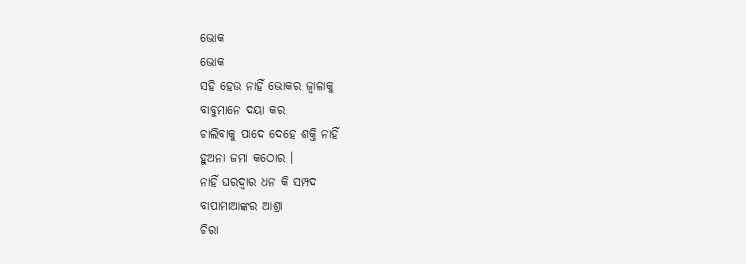ଭୋକ
ଭୋକ
ସହି ହେଉ ନାହିଁ ଭୋକର ଜ୍ୱାଳାକୁ
ବାବୁମାନେ ଦୟା କର
ଚାଲିବାକୁ ପାଦେ ଦେହେ ଶକ୍ତି ନାହିଁ
ହୁଅନା ଜମା କଠୋର ।
ନାହିଁ ଘରଦ୍ୱାର ଧନ କି ସମ୍ପଦ
ବାପାମାଆଙ୍କର ଆଶ୍ରା
ଚିରା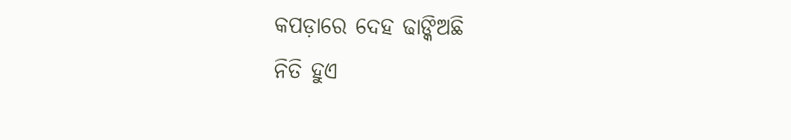କପଡ଼ାରେ ଦେହ ଢାଙ୍କିଅଛି
ନିତି ହୁଏ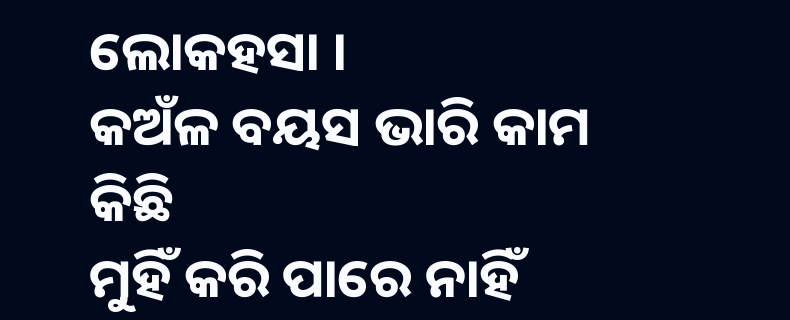ଲୋକହସା ।
କଅଁଳ ବୟସ ଭାରି କାମ କିଛି
ମୁହିଁ କରି ପାରେ ନାହିଁ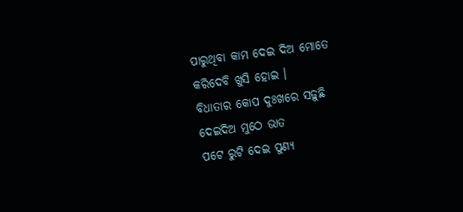ପାରୁଥିବା କାମ ଦେଇ ଦିଅ ମୋତେ
କରିଦେବି ଖୁସି ହୋଇ ।
ବିଧାତାର କୋପ ଦୁଃଖରେ ସଢ଼ୁଛି
ଦେଇଦିଅ ମୁଠେ ଭାତ
ପଟେ ରୁଟି ଦେଇ ପୁଣ୍ୟ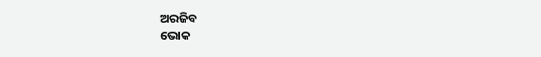ଅରଜିବ
ଭୋକ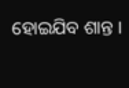ହୋଇଯିବ ଶାନ୍ତ ।